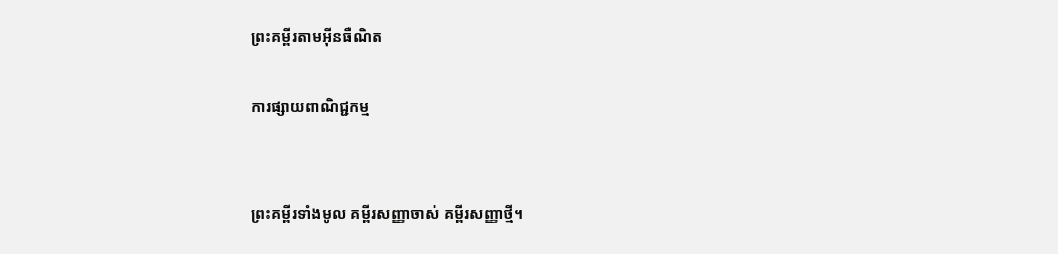ព្រះគម្ពីរតាមអ៊ីនធឺណិត

ការផ្សាយពាណិជ្ជកម្ម


ព្រះគម្ពីរទាំងមូល គម្ពីរសញ្ញាចាស់ គម្ពីរសញ្ញាថ្មី។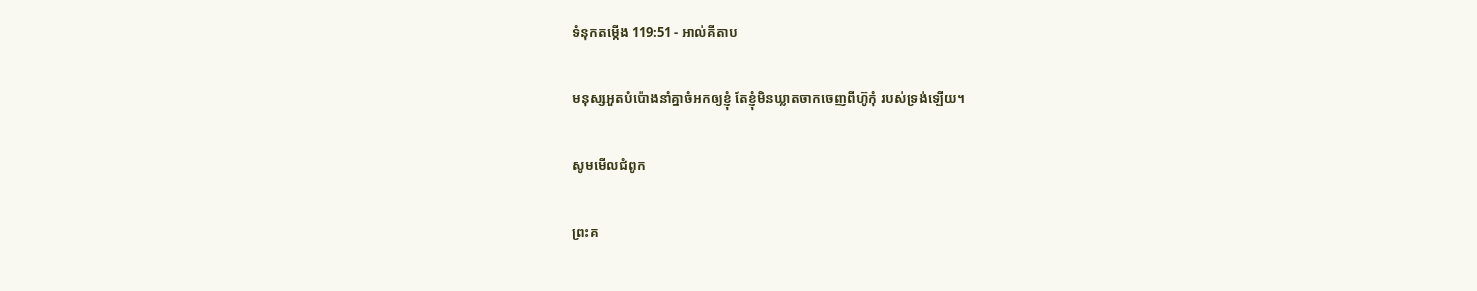ទំនុកតម្កើង 119:51 - អាល់គីតាប

មនុស្សអួតបំប៉ោងនាំគ្នាចំអកឲ្យខ្ញុំ តែខ្ញុំមិនឃ្លាតចាកចេញពីហ៊ូកុំ របស់ទ្រង់ឡើយ។

សូមមើលជំពូក

ព្រះគ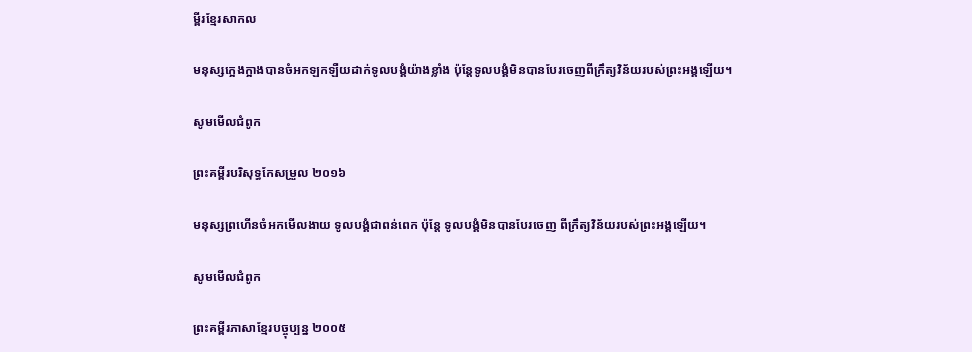ម្ពីរខ្មែរសាកល

មនុស្សក្អេងក្អាងបានចំអកឡកឡឺយដាក់ទូលបង្គំយ៉ាងខ្លាំង ប៉ុន្តែទូលបង្គំមិនបានបែរចេញពីក្រឹត្យវិន័យរបស់ព្រះអង្គឡើយ។

សូមមើលជំពូក

ព្រះគម្ពីរបរិសុទ្ធកែសម្រួល ២០១៦

មនុស្សព្រហើនចំអកមើល‌ងាយ ទូល‌បង្គំជាពន់‌ពេក ប៉ុន្តែ ទូល‌បង្គំមិនបានបែរចេញ ពីក្រឹត្យ‌វិន័យរបស់ព្រះ‌អង្គឡើយ។

សូមមើលជំពូក

ព្រះគម្ពីរភាសាខ្មែរបច្ចុប្បន្ន ២០០៥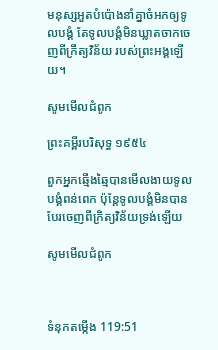មនុស្សអួតបំប៉ោងនាំគ្នាចំអកឲ្យទូលបង្គំ តែទូលបង្គំមិនឃ្លាតចាកចេញពីក្រឹត្យ‌វិន័យ របស់ព្រះអង្គឡើយ។

សូមមើលជំពូក

ព្រះគម្ពីរបរិសុទ្ធ ១៩៥៤

ពួកអ្នកឆ្មើង‌ឆ្មៃបានមើល‌ងាយទូលបង្គំពន់‌ពេក ប៉ុន្តែទូលបង្គំមិនបានបែរចេញពីក្រិត្យ‌វិន័យទ្រង់ឡើយ

សូមមើលជំពូក



ទំនុកតម្កើង 119:51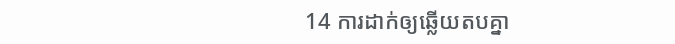14 ការដាក់ឲ្យឆ្លើយតបគ្នា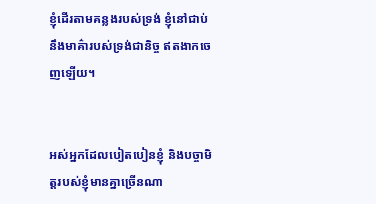ខ្ញុំដើរតាមគន្លងរបស់ទ្រង់ ខ្ញុំនៅជាប់នឹងមាគ៌ារបស់ទ្រង់ជា‌និច្ច ឥតងាកចេញឡើយ។


អស់អ្នកដែលបៀត‌បៀនខ្ញុំ និងបច្ចា‌មិត្តរបស់ខ្ញុំមានគ្នាច្រើនណា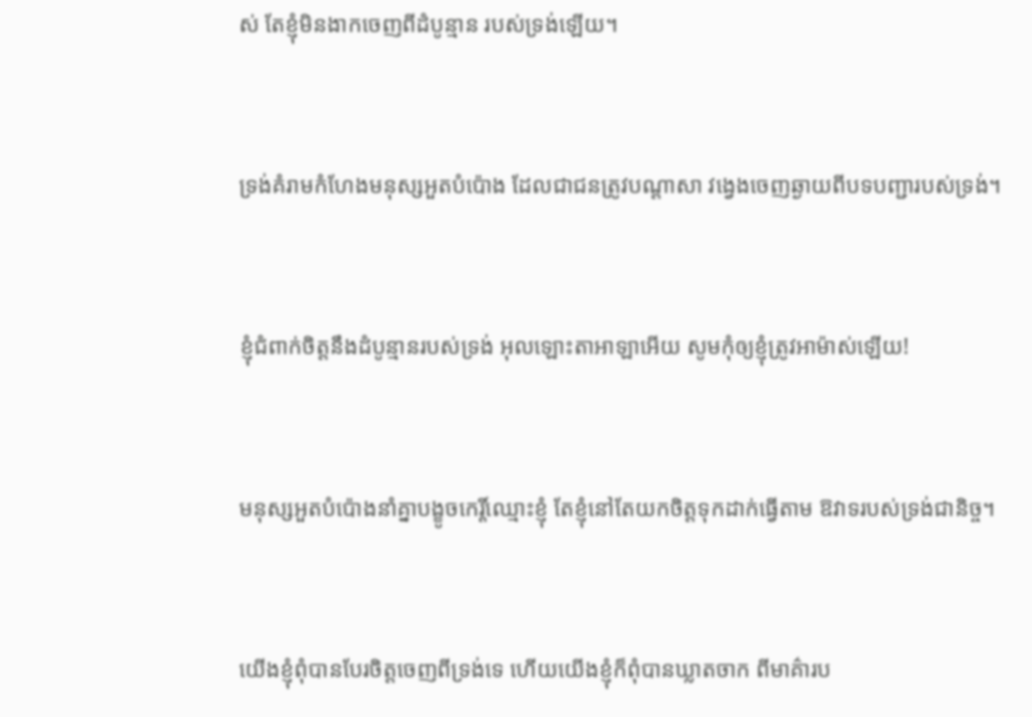ស់ តែខ្ញុំមិនងាកចេញពីដំបូន្មាន របស់ទ្រង់ឡើយ។


ទ្រង់គំរាមកំហែងមនុស្សអួត‌បំប៉ោង ដែលជាជនត្រូវបណ្ដាសា វង្វេងចេញឆ្ងាយពីបទ‌បញ្ជារបស់ទ្រង់។


ខ្ញុំជំពាក់ចិត្តនឹងដំបូន្មានរបស់ទ្រង់ អុលឡោះ‌តាអាឡាអើយ សូមកុំឲ្យខ្ញុំត្រូវអាម៉ាស់ឡើយ!


មនុស្សអួតបំប៉ោងនាំគ្នាបង្ខូចកេរ្តិ៍ឈ្មោះខ្ញុំ តែខ្ញុំនៅតែយកចិត្តទុកដាក់ធ្វើតាម ឱវាទរបស់ទ្រង់ជា‌និច្ច។


យើងខ្ញុំពុំបានបែរចិត្តចេញពីទ្រង់ទេ ហើយយើងខ្ញុំក៏ពុំបានឃ្លាតចាក ពីមាគ៌ារប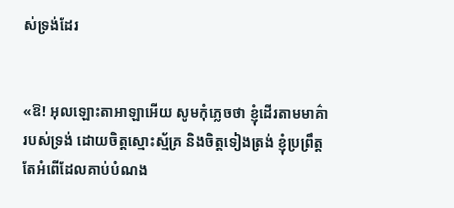ស់ទ្រង់ដែរ


«ឱ! អុលឡោះ‌តាអាឡាអើយ សូមកុំភ្លេចថា ខ្ញុំដើរតាមមាគ៌ារបស់ទ្រង់ ដោយចិត្តស្មោះ‌ស្ម័គ្រ និងចិត្តទៀងត្រង់ ខ្ញុំប្រព្រឹត្តតែអំពើដែលគាប់បំណង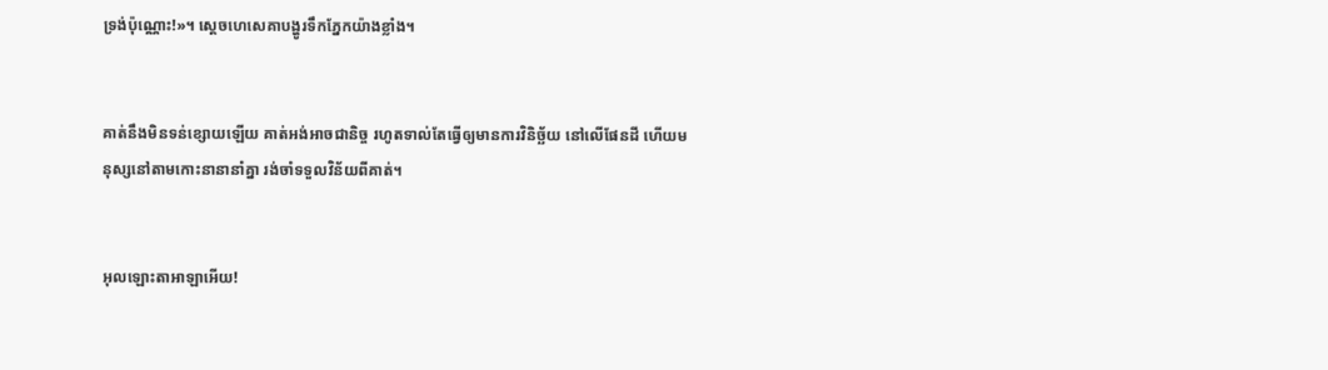ទ្រង់ប៉ុណ្ណោះ!»។ ស្តេចហេ‌សេគាបង្ហូរទឹកភ្នែកយ៉ាងខ្លាំង។


គាត់នឹងមិនទន់ខ្សោយឡើយ គាត់អង់‌អាចជា‌និច្ច រហូតទាល់តែធ្វើឲ្យមានការវិនិច្ឆ័យ នៅលើផែនដី ហើយមនុស្សនៅតាមកោះនានានាំគ្នា រង់‌ចាំទទួលវិន័យពីគាត់។


អុលឡោះ‌តាអាឡាអើយ!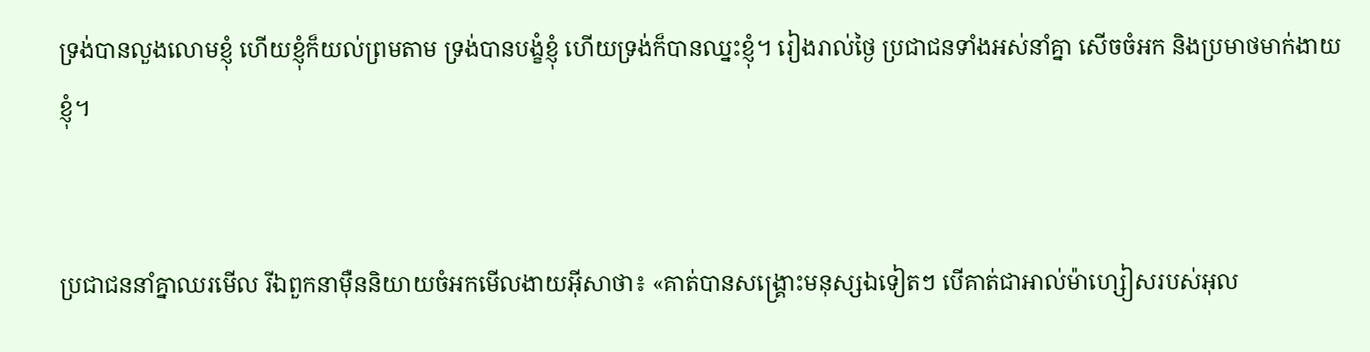ទ្រង់បានលួង‌លោមខ្ញុំ ហើយខ្ញុំក៏យល់ព្រមតាម ទ្រង់បានបង្ខំខ្ញុំ ហើយទ្រង់ក៏បានឈ្នះខ្ញុំ។ រៀងរាល់ថ្ងៃ ប្រជា‌ជនទាំងអស់នាំគ្នា សើចចំអក និងប្រមាថមាក់‌ងាយខ្ញុំ។


ប្រជា‌ជននាំគ្នាឈរមើល រីឯពួកនាម៉ឺននិយាយចំអកមើល‌ងាយអ៊ីសាថា៖ «គាត់បានសង្គ្រោះមនុស្សឯទៀតៗ បើគាត់ជាអាល់ម៉ា‌ហ្សៀសរបស់អុល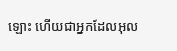ឡោះ ហើយជាអ្នកដែលអុល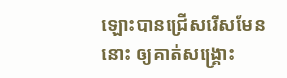ឡោះបានជ្រើសរើសមែននោះ ឲ្យគាត់សង្គ្រោះ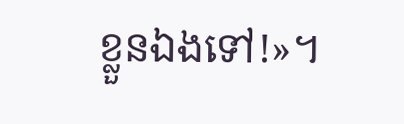ខ្លួនឯងទៅ!»។